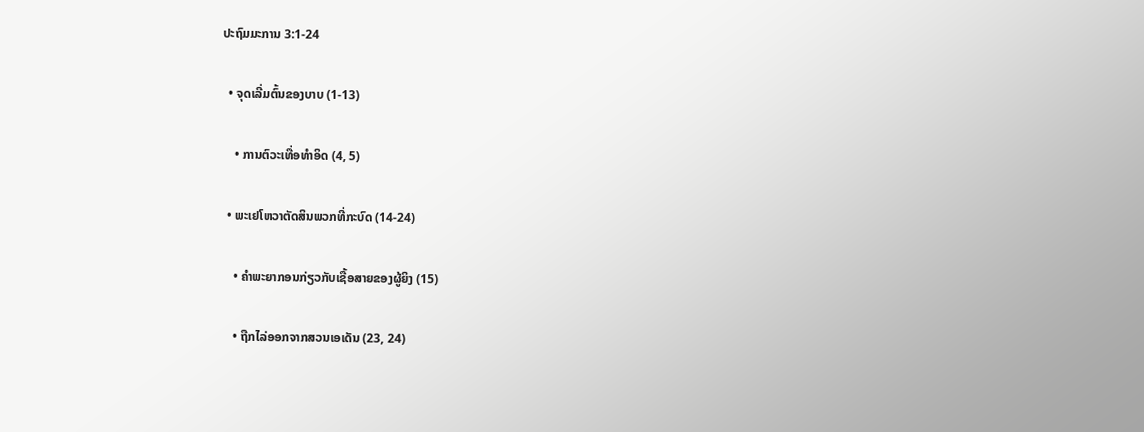ປະຖົມມະການ 3:1-24

  • ຈຸດເລີ່ມຕົ້ນຂອງບາບ (1-13)

    • ການຕົວະເທື່ອທຳອິດ (4, 5)

  • ພະເຢໂຫວາຕັດສິນພວກທີ່ກະບົດ (14-24)

    • ຄຳພະຍາກອນກ່ຽວກັບເຊື້ອສາຍຂອງຜູ້ຍິງ (15)

    • ຖືກໄລ່ອອກຈາກສວນເອເດັນ (23, 24)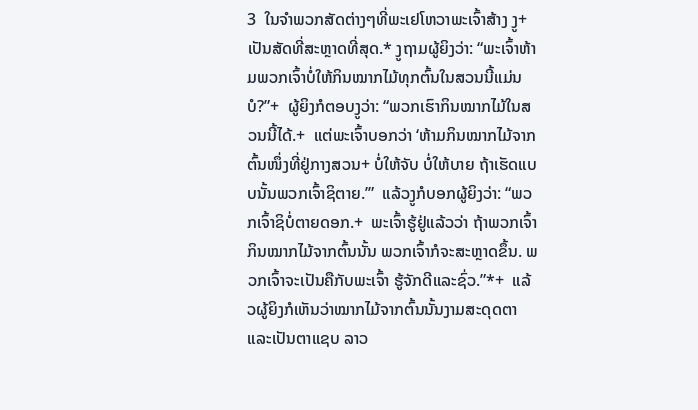3  ໃນຈຳພວກສັດຕ່າງໆທີ່ພະເຢໂຫວາພະເຈົ້າສ້າງ ງູ+ເປັນສັດທີ່ສະຫຼາດທີ່ສຸດ.* ງູຖາມຜູ້ຍິງວ່າ: “ພະເຈົ້າຫ້າມພວກເຈົ້າບໍ່ໃຫ້ກິນໝາກໄມ້ທຸກຕົ້ນໃນສວນນີ້ແມ່ນບໍ?”+  ຜູ້ຍິງກໍຕອບງູວ່າ: “ພວກເຮົາກິນໝາກໄມ້ໃນສວນນີ້ໄດ້.+  ແຕ່ພະເຈົ້າບອກວ່າ ‘ຫ້າມກິນໝາກໄມ້ຈາກຕົ້ນໜຶ່ງທີ່ຢູ່ກາງສວນ+ ບໍ່ໃຫ້ຈັບ ບໍ່ໃຫ້ບາຍ ຖ້າເຮັດແບບນັ້ນພວກເຈົ້າຊິຕາຍ.’”  ແລ້ວງູກໍບອກຜູ້ຍິງວ່າ: “ພວກເຈົ້າຊິບໍ່ຕາຍດອກ.+  ພະເຈົ້າຮູ້ຢູ່ແລ້ວວ່າ ຖ້າພວກເຈົ້າກິນໝາກໄມ້ຈາກຕົ້ນນັ້ນ ພວກເຈົ້າກໍຈະສະຫຼາດຂຶ້ນ. ພວກເຈົ້າຈະເປັນຄືກັບພະເຈົ້າ ຮູ້ຈັກດີແລະຊົ່ວ.”*+  ແລ້ວຜູ້ຍິງກໍເຫັນວ່າໝາກໄມ້ຈາກຕົ້ນນັ້ນງາມສະດຸດຕາແລະເປັນຕາແຊບ ລາວ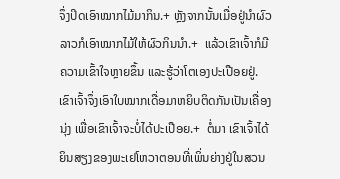ຈຶ່ງປິດເອົາໝາກໄມ້ມາກິນ.+ ຫຼັງຈາກນັ້ນເມື່ອຢູ່ນຳຜົວ ລາວກໍເອົາໝາກໄມ້ໃຫ້ຜົວກິນນຳ.+  ແລ້ວເຂົາເຈົ້າກໍມີຄວາມເຂົ້າໃຈຫຼາຍຂຶ້ນ ແລະຮູ້ວ່າໂຕເອງປະເປືອຍຢູ່. ເຂົາເຈົ້າຈຶ່ງເອົາໃບໝາກເດື່ອມາຫຍິບຕິດກັນເປັນເຄື່ອງນຸ່ງ ເພື່ອເຂົາເຈົ້າຈະບໍ່ໄດ້ປະເປືອຍ.+  ຕໍ່ມາ ເຂົາເຈົ້າໄດ້ຍິນສຽງຂອງພະເຢໂຫວາຕອນທີ່ເພິ່ນຍ່າງຢູ່ໃນສວນ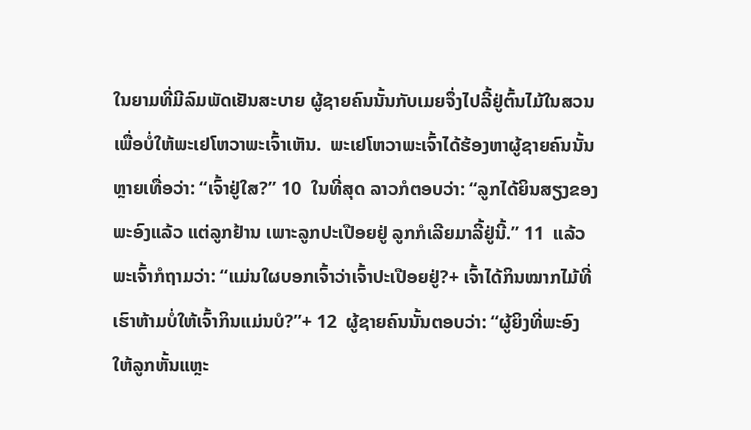ໃນຍາມທີ່ມີລົມພັດເຢັນສະບາຍ ຜູ້ຊາຍຄົນນັ້ນກັບເມຍຈຶ່ງໄປລີ້ຢູ່ຕົ້ນໄມ້ໃນສວນ ເພື່ອບໍ່ໃຫ້ພະເຢໂຫວາພະເຈົ້າເຫັນ.  ພະເຢໂຫວາພະເຈົ້າໄດ້ຮ້ອງຫາຜູ້ຊາຍຄົນນັ້ນຫຼາຍເທື່ອວ່າ: “ເຈົ້າຢູ່ໃສ?” 10  ໃນທີ່ສຸດ ລາວກໍຕອບວ່າ: “ລູກໄດ້ຍິນສຽງຂອງພະອົງແລ້ວ ແຕ່ລູກຢ້ານ ເພາະລູກປະເປືອຍຢູ່ ລູກກໍເລີຍມາລີ້ຢູ່ນີ້.” 11  ແລ້ວພະເຈົ້າກໍຖາມວ່າ: “ແມ່ນໃຜບອກເຈົ້າວ່າເຈົ້າປະເປືອຍຢູ່?+ ເຈົ້າໄດ້ກິນໝາກໄມ້ທີ່ເຮົາຫ້າມບໍ່ໃຫ້ເຈົ້າກິນແມ່ນບໍ?”+ 12  ຜູ້ຊາຍຄົນນັ້ນຕອບວ່າ: “ຜູ້ຍິງທີ່ພະອົງໃຫ້ລູກຫັ້ນແຫຼະ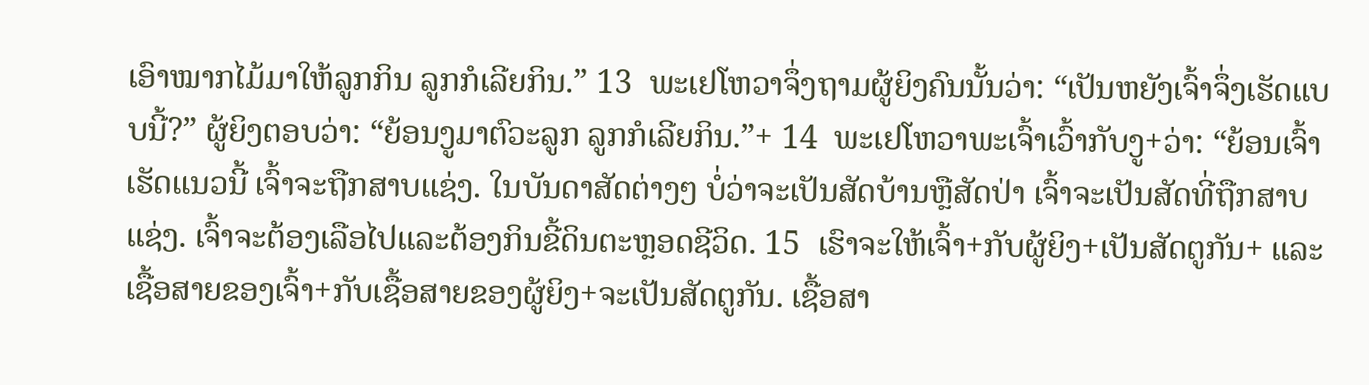ເອົາໝາກໄມ້ມາໃຫ້ລູກກິນ ລູກກໍເລີຍກິນ.” 13  ພະເຢໂຫວາຈຶ່ງຖາມຜູ້ຍິງຄົນນັ້ນວ່າ: “ເປັນຫຍັງເຈົ້າຈຶ່ງເຮັດແບບນີ້?” ຜູ້ຍິງຕອບວ່າ: “ຍ້ອນງູມາຕົວະລູກ ລູກກໍເລີຍກິນ.”+ 14  ພະເຢໂຫວາພະເຈົ້າເວົ້າກັບງູ+ວ່າ: “ຍ້ອນເຈົ້າເຮັດແນວນີ້ ເຈົ້າຈະຖືກສາບແຊ່ງ. ໃນບັນດາສັດຕ່າງໆ ບໍ່ວ່າຈະເປັນສັດບ້ານຫຼືສັດປ່າ ເຈົ້າຈະເປັນສັດທີ່ຖືກສາບແຊ່ງ. ເຈົ້າຈະຕ້ອງເລືອໄປແລະຕ້ອງກິນຂີ້ດິນຕະຫຼອດຊີວິດ. 15  ເຮົາຈະໃຫ້ເຈົ້າ+ກັບຜູ້ຍິງ+ເປັນສັດຕູກັນ+ ແລະເຊື້ອສາຍຂອງເຈົ້າ+ກັບເຊື້ອສາຍຂອງຜູ້ຍິງ+ຈະເປັນສັດຕູກັນ. ເຊື້ອສາ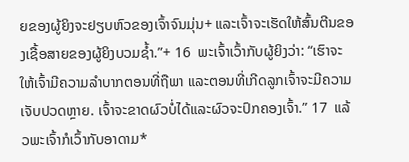ຍຂອງຜູ້ຍິງຈະຢຽບຫົວຂອງເຈົ້າຈົນມຸ່ນ+ ແລະເຈົ້າຈະເຮັດໃຫ້ສົ້ນຕີນຂອງເຊື້ອສາຍຂອງຜູ້ຍິງບວມຊ້ຳ.”+ 16  ພະເຈົ້າເວົ້າກັບຜູ້ຍິງວ່າ: “ເຮົາຈະໃຫ້ເຈົ້າມີຄວາມລຳບາກຕອນທີ່ຖືພາ ແລະຕອນທີ່ເກີດລູກເຈົ້າຈະມີຄວາມເຈັບປວດຫຼາຍ. ເຈົ້າຈະຂາດຜົວບໍ່ໄດ້ແລະຜົວຈະປົກຄອງເຈົ້າ.” 17  ແລ້ວພະເຈົ້າກໍເວົ້າກັບອາດາມ*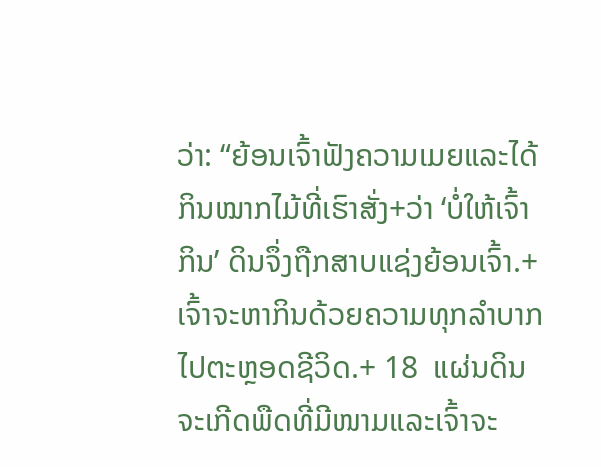ວ່າ: “ຍ້ອນເຈົ້າຟັງຄວາມເມຍແລະໄດ້ກິນໝາກໄມ້ທີ່ເຮົາສັ່ງ+ວ່າ ‘ບໍ່ໃຫ້ເຈົ້າກິນ’ ດິນຈຶ່ງຖືກສາບແຊ່ງຍ້ອນເຈົ້າ.+ ເຈົ້າຈະຫາກິນດ້ວຍຄວາມທຸກລຳບາກໄປຕະຫຼອດຊີວິດ.+ 18  ແຜ່ນດິນຈະເກີດພືດທີ່ມີໜາມແລະເຈົ້າຈະ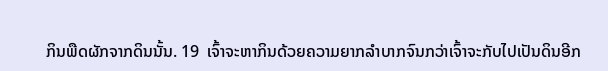ກິນພືດຜັກຈາກດິນນັ້ນ. 19  ເຈົ້າຈະຫາກິນດ້ວຍຄວາມຍາກລຳບາກຈົນກວ່າເຈົ້າຈະກັບໄປເປັນດິນອີກ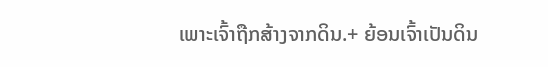ເພາະເຈົ້າຖືກສ້າງຈາກດິນ.+ ຍ້ອນເຈົ້າເປັນດິນ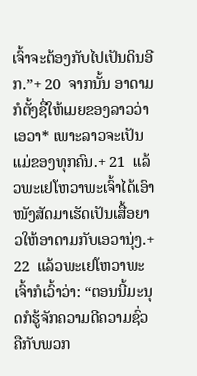ເຈົ້າຈະຕ້ອງກັບໄປເປັນດິນອີກ.”+ 20  ຈາກນັ້ນ ອາດາມກໍຕັ້ງຊື່ໃຫ້ເມຍຂອງລາວວ່າເອວາ* ເພາະລາວຈະເປັນແມ່ຂອງທຸກຄົນ.+ 21  ແລ້ວພະເຢໂຫວາພະເຈົ້າໄດ້ເອົາໜັງສັດມາເຮັດເປັນເສື້ອຍາວໃຫ້ອາດາມກັບເອວານຸ່ງ.+ 22  ແລ້ວພະເຢໂຫວາພະເຈົ້າກໍເວົ້າວ່າ: “ຕອນນີ້ມະນຸດກໍຮູ້ຈັກຄວາມດີຄວາມຊົ່ວຄືກັບພວກ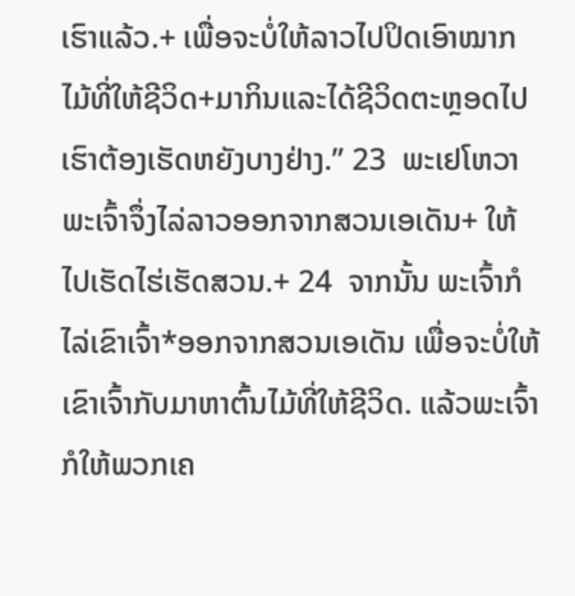ເຮົາແລ້ວ.+ ເພື່ອຈະບໍ່ໃຫ້ລາວໄປປິດເອົາໝາກໄມ້ທີ່ໃຫ້ຊີວິດ+ມາກິນແລະໄດ້ຊີວິດຕະຫຼອດໄປ ເຮົາຕ້ອງເຮັດຫຍັງບາງຢ່າງ.” 23  ພະເຢໂຫວາພະເຈົ້າຈຶ່ງໄລ່ລາວອອກຈາກສວນເອເດັນ+ ໃຫ້ໄປເຮັດໄຮ່ເຮັດສວນ.+ 24  ຈາກນັ້ນ ພະເຈົ້າກໍໄລ່ເຂົາເຈົ້າ*ອອກຈາກສວນເອເດັນ ເພື່ອຈະບໍ່ໃຫ້ເຂົາເຈົ້າກັບມາຫາຕົ້ນໄມ້ທີ່ໃຫ້ຊີວິດ. ແລ້ວພະເຈົ້າກໍໃຫ້ພວກເຄ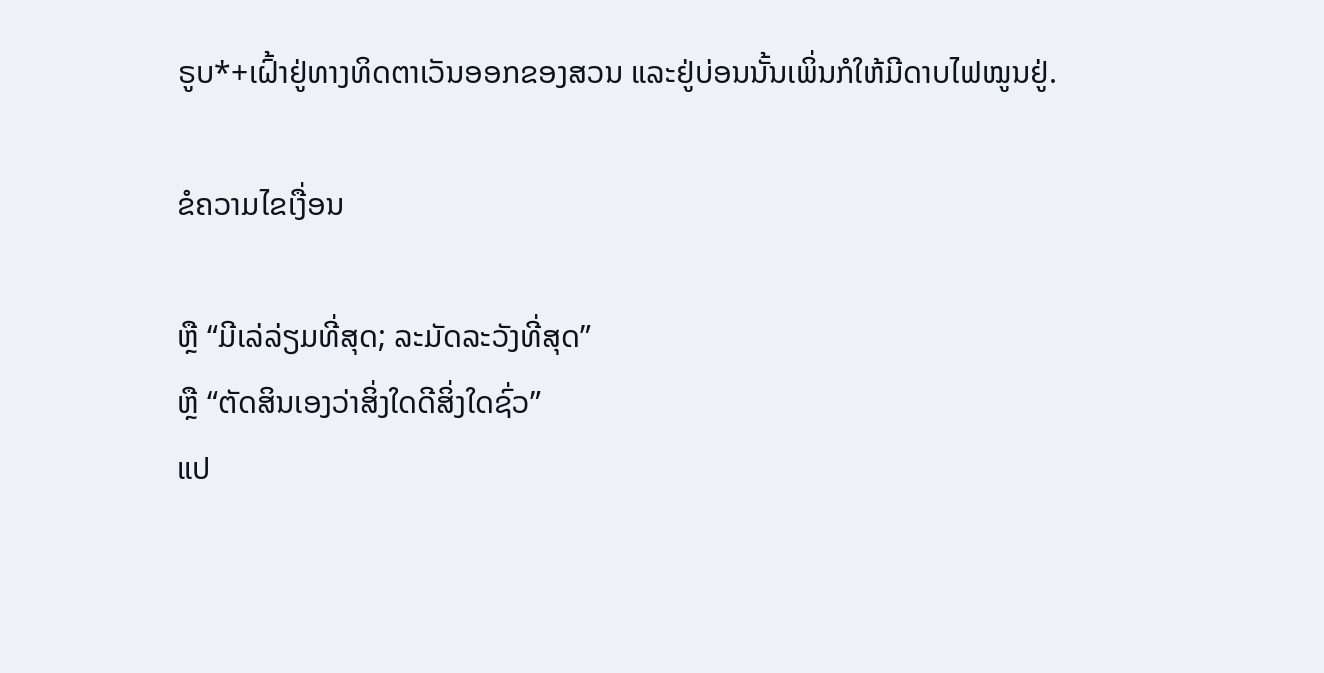ຣູບ*+ເຝົ້າຢູ່ທາງທິດຕາເວັນອອກຂອງສວນ ແລະຢູ່ບ່ອນນັ້ນເພິ່ນກໍໃຫ້ມີດາບໄຟໝູນຢູ່.

ຂໍຄວາມໄຂເງື່ອນ

ຫຼື “ມີເລ່ລ່ຽມທີ່ສຸດ; ລະມັດລະວັງທີ່ສຸດ”
ຫຼື “ຕັດສິນເອງວ່າສິ່ງໃດດີສິ່ງໃດຊົ່ວ”
ແປ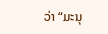ວ່າ “ມະນຸ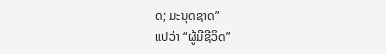ດ; ມະນຸດຊາດ”
ແປວ່າ “ຜູ້ມີຊີວິດ”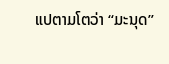ແປຕາມໂຕວ່າ “ມະນຸດ”